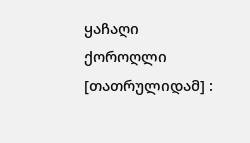ყაჩაღი ქოროღლი [თათრულიდამ] :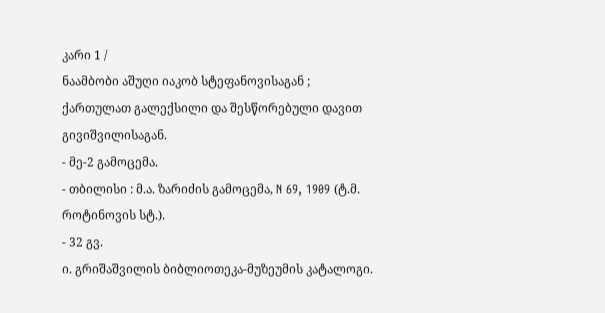კარი 1 /
ნაამბობი აშუღი იაკობ სტეფანოვისაგან ; ქართულათ გალექსილი და შესწორებული დავით გივიშვილისაგან.
- მე-2 გამოცემა.
- თბილისი : მ.ა. ზარიძის გამოცემა, N 69, 1909 (ტ.მ. როტინოვის სტ.).
- 32 გვ.
ი. გრიშაშვილის ბიბლიოთეკა-მუზეუმის კატალოგი.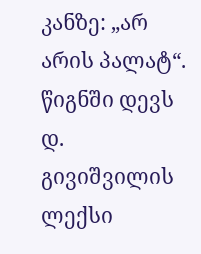კანზე: „არ არის პალატ“. წიგნში დევს დ. გივიშვილის ლექსი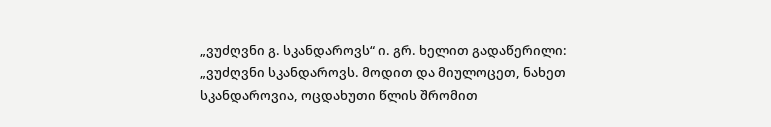„ვუძღვნი გ. სკანდაროვს“ ი. გრ. ხელით გადაწერილი: „ვუძღვნი სკანდაროვს. მოდით და მიულოცეთ, ნახეთ სკანდაროვია, ოცდახუთი წლის შრომით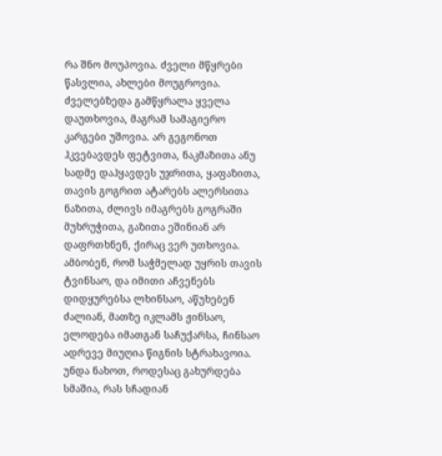რა შნო მოუპოვია. ძველი მწყრები წასვლია, ახლები მოუგროვია. ძველებზედა გამწყრალა ყველა დაუთხოვია, მაგრამ სამაგიერო კარგები უშოვია. არ გეგონოთ ჰკვებავდეს ფეტვითა, ნაკმაზითა ანუ სადმე დაჰყავდეს უჯრითა, ყაფაზითა, თავის გოგრით ატარებს ალერსითა ნაზითა, ძლივს იმაგრებს გოგრაში მუხრუჭითა, გაზითა ეშინიან არ დაფრთხნენ, ქირაც ვერ უთხოვია. ამბობენ, რომ საჭმელად უყრის თავის ტვინსაო, და იმითი აჩვენებს დიდყურებსა ლხინსაო, აწუხებენ ძალიან, მათზე იკლამს ჟინსაო, ელოდება იმათგან საჩუქარსა, ჩინსაო ადრევე მიუღია წიგნის სტრახავოია. უნდა ნახოთ, როდესაც გახურდება სმაშია, რას სჩადიან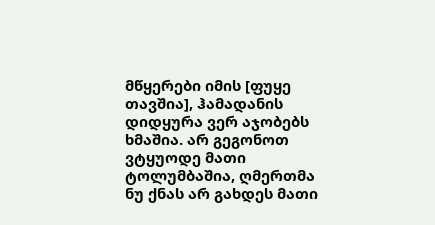მწყერები იმის [ფუყე თავშია], ჰამადანის დიდყურა ვერ აჯობებს ხმაშია. არ გეგონოთ ვტყუოდე მათი ტოლუმბაშია, ღმერთმა ნუ ქნას არ გახდეს მათი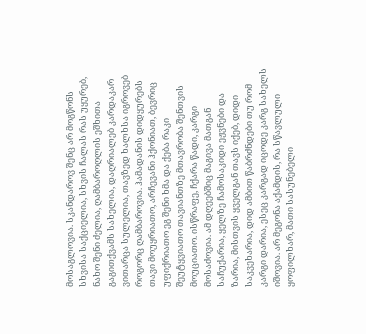მოსაგლოვია. სკანდაროვ შენც არ მოგწონს სხვისა საქციელია, სხვის ჩალას რას უყურებ, ნახო შენი ძელია, ღამბაროღლის ეშხითა გაგითქვამს სახელია, დაღრიალებ კარდაკარ ვითარცა სულელია, თავზედ ხალხსა იგროვებ როგორც ღამბაროვია. ჰამადანის დიდყურებს თავი მოუყრიათო, არჩევანი ჰქონიათ, ბევრიც უფიქრიათო ეგ შენი ხმა და ქება რაკი შეუტყვიათო თავიანთზე მთავრობა შენთვის მოუციათო. ისწრაფე, ჩქარა წადი, კარგი მოსაძოვია. ამ დღეებშიც მაგივა მათგან საჩუქარია, ყელზე ჩამოსაკიდი ეჟვნები და ზარია, მისთვის ყველგან თავს იქებ, დიდი საკვეხარია, დიდ ამბით წაბრძნდები თუ რომ კარგი დარია, ესეც კარგად იცოდე კარგ სახელს იშოვია. არ მეგონა აქამდის, რა სწავლული ყოფილხარ, მათი სასუნებელი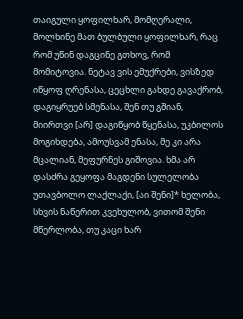თაიგული ყოფილხარ, მომღერალი, მოლხინე მათ ბულბული ყოფილხარ, რაც რომ უწინ დაგცინე გთხოვ, რომ მომიტოვია. ნეტავ ვის ემუქრები, ვისზედ იწყოფ ღრენასა, ცეცხლი გახდე გავაქრობ, დაგიყრუებ სმენასა, შენ თუ გშიან, მიირთვი [არ] დაგიწყობ წყენასა, უკბილოს მოგიხდება, ამოუსვამ ენასა, მე კი არა მცალიან, მეფურნეს გიშოვია. ხმა არ დასძრა გეყოფა მაგდენი სულელობა უთავბოლო ლაქლაქი, [აი შენი]* ხელობა, სხვის ნაწერით კვეხულობ, ვითომ შენი მწერლობა, თუ კაცი ხარ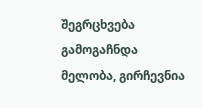შეგრცხვება გამოგაჩნდა მელობა, გირჩევნია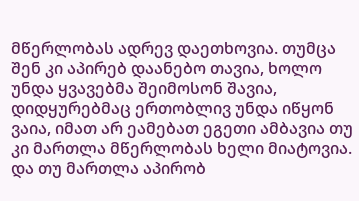მწერლობას ადრევ დაეთხოვია. თუმცა შენ კი აპირებ დაანებო თავია, ხოლო უნდა ყვავებმა შეიმოსონ შავია, დიდყურებმაც ერთობლივ უნდა იწყონ ვაია, იმათ არ ეამებათ ეგეთი ამბავია თუ კი მართლა მწერლობას ხელი მიატოვია. და თუ მართლა აპირობ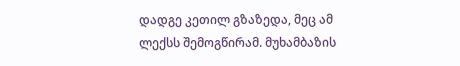დადგე კეთილ გზაზედა, მეც ამ ლექსს შემოგწირამ. მუხამბაზის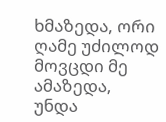ხმაზედა, ორი ღამე უძილოდ მოვცდი მე ამაზედა, უნდა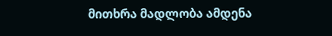მითხრა მადლობა ამდენა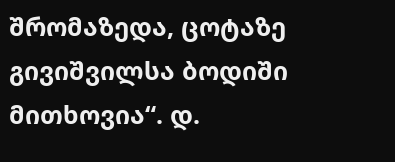შრომაზედა, ცოტაზე გივიშვილსა ბოდიში მითხოვია“. დ.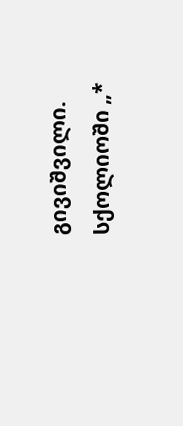გივიშვილი. სქოლიოში „*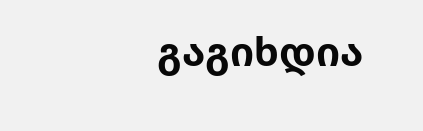გაგიხდია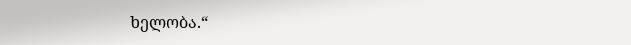ხელობა.“